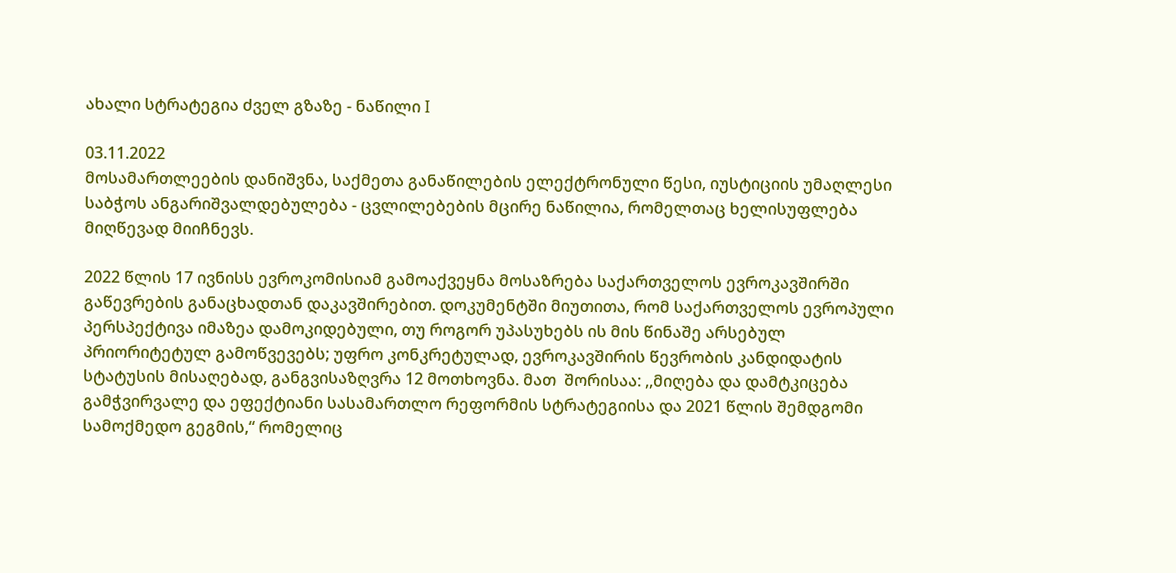ახალი სტრატეგია ძველ გზაზე - ნაწილი I

03.11.2022
მოსამართლეების დანიშვნა, საქმეთა განაწილების ელექტრონული წესი, იუსტიციის უმაღლესი საბჭოს ანგარიშვალდებულება - ცვლილებების მცირე ნაწილია, რომელთაც ხელისუფლება მიღწევად მიიჩნევს.

2022 წლის 17 ივნისს ევროკომისიამ გამოაქვეყნა მოსაზრება საქართველოს ევროკავშირში გაწევრების განაცხადთან დაკავშირებით. დოკუმენტში მიუთითა, რომ საქართველოს ევროპული პერსპექტივა იმაზეა დამოკიდებული, თუ როგორ უპასუხებს ის მის წინაშე არსებულ პრიორიტეტულ გამოწვევებს; უფრო კონკრეტულად, ევროკავშირის წევრობის კანდიდატის სტატუსის მისაღებად, განგვისაზღვრა 12 მოთხოვნა. მათ  შორისაა: ,,მიღება და დამტკიცება გამჭვირვალე და ეფექტიანი სასამართლო რეფორმის სტრატეგიისა და 2021 წლის შემდგომი სამოქმედო გეგმის,“ რომელიც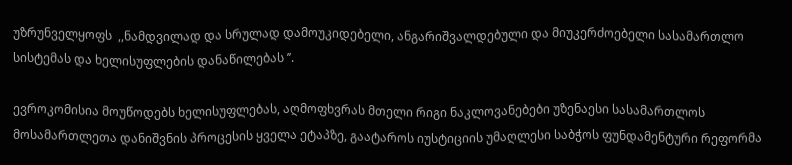უზრუნველყოფს  ,,ნამდვილად და სრულად დამოუკიდებელი, ანგარიშვალდებული და მიუკერძოებელი სასამართლო სისტემას და ხელისუფლების დანაწილებას ’’.

ევროკომისია მოუწოდებს ხელისუფლებას, აღმოფხვრას მთელი რიგი ნაკლოვანებები უზენაესი სასამართლოს მოსამართლეთა დანიშვნის პროცესის ყველა ეტაპზე, გაატაროს იუსტიციის უმაღლესი საბჭოს ფუნდამენტური რეფორმა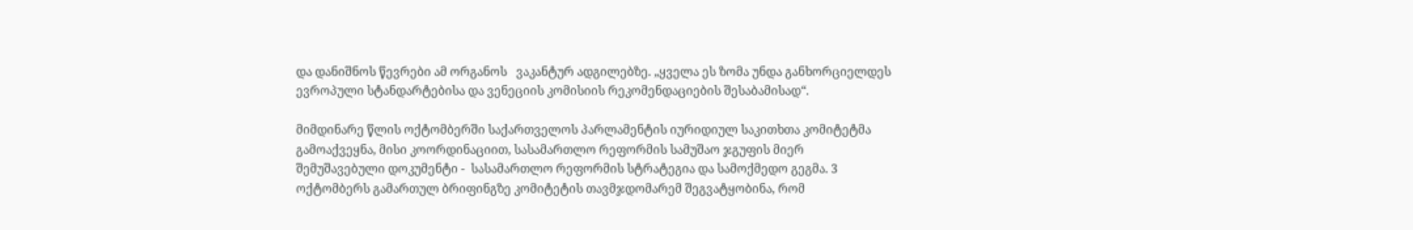და დანიშნოს წევრები ამ ორგანოს   ვაკანტურ ადგილებზე. „ყველა ეს ზომა უნდა განხორციელდეს ევროპული სტანდარტებისა და ვენეციის კომისიის რეკომენდაციების შესაბამისად“.

მიმდინარე წლის ოქტომბერში საქართველოს პარლამენტის იურიდიულ საკითხთა კომიტეტმა გამოაქვეყნა, მისი კოორდინაციით, სასამართლო რეფორმის სამუშაო ჯგუფის მიერ შემუშავებული დოკუმენტი -  სასამართლო რეფორმის სტრატეგია და სამოქმედო გეგმა. 3 ოქტომბერს გამართულ ბრიფინგზე კომიტეტის თავმჯდომარემ შეგვატყობინა, რომ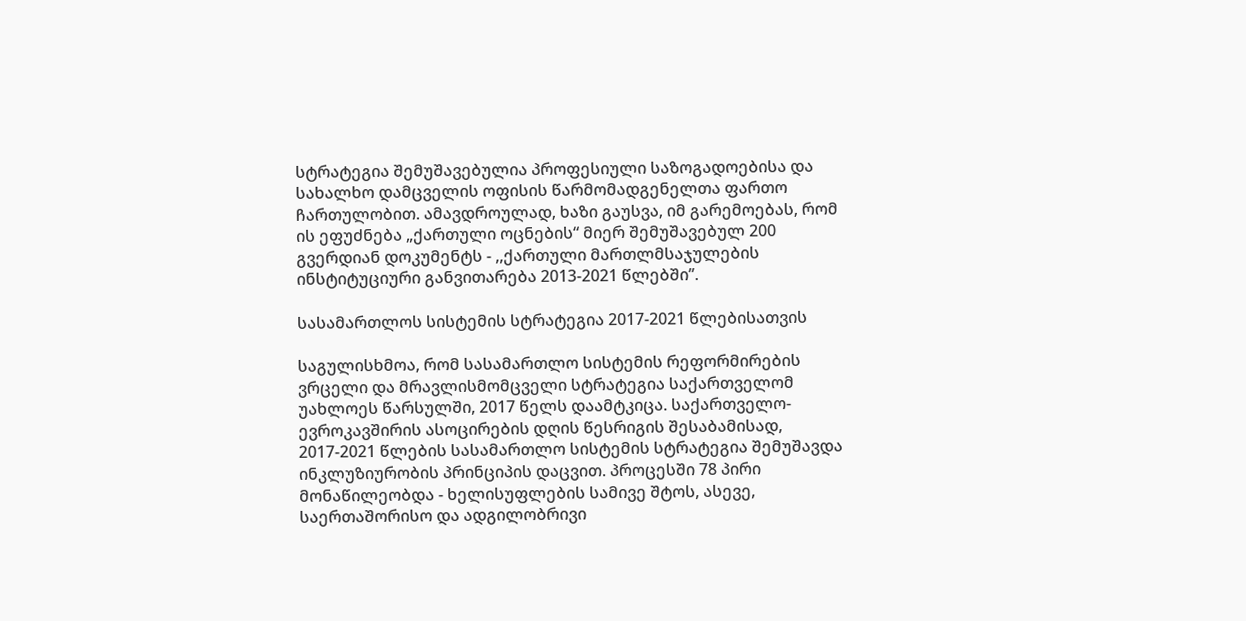სტრატეგია შემუშავებულია პროფესიული საზოგადოებისა და სახალხო დამცველის ოფისის წარმომადგენელთა ფართო ჩართულობით. ამავდროულად, ხაზი გაუსვა, იმ გარემოებას, რომ ის ეფუძნება „ქართული ოცნების“ მიერ შემუშავებულ 200 გვერდიან დოკუმენტს - ,,ქართული მართლმსაჯულების ინსტიტუციური განვითარება 2013-2021 წლებში’’.

სასამართლოს სისტემის სტრატეგია 2017-2021 წლებისათვის

საგულისხმოა, რომ სასამართლო სისტემის რეფორმირების ვრცელი და მრავლისმომცველი სტრატეგია საქართველომ უახლოეს წარსულში, 2017 წელს დაამტკიცა. საქართველო-ევროკავშირის ასოცირების დღის წესრიგის შესაბამისად, 2017-2021 წლების სასამართლო სისტემის სტრატეგია შემუშავდა ინკლუზიურობის პრინციპის დაცვით. პროცესში 78 პირი მონაწილეობდა - ხელისუფლების სამივე შტოს, ასევე, საერთაშორისო და ადგილობრივი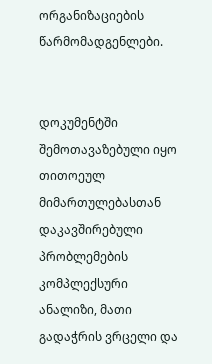ორგანიზაციების წარმომადგენლები.


დოკუმენტში შემოთავაზებული იყო თითოეულ მიმართულებასთან დაკავშირებული პრობლემების კომპლექსური ანალიზი, მათი გადაჭრის ვრცელი და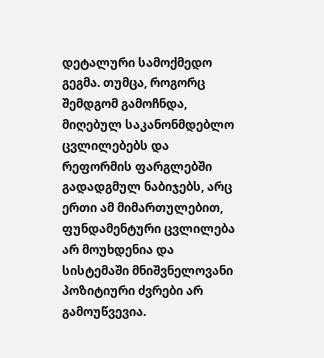დეტალური სამოქმედო გეგმა. თუმცა, როგორც შემდგომ გამოჩნდა, მიღებულ საკანონმდებლო ცვლილებებს და რეფორმის ფარგლებში გადადგმულ ნაბიჯებს, არც ერთი ამ მიმართულებით, ფუნდამენტური ცვლილება არ მოუხდენია და სისტემაში მნიშვნელოვანი პოზიტიური ძვრები არ გამოუწვევია.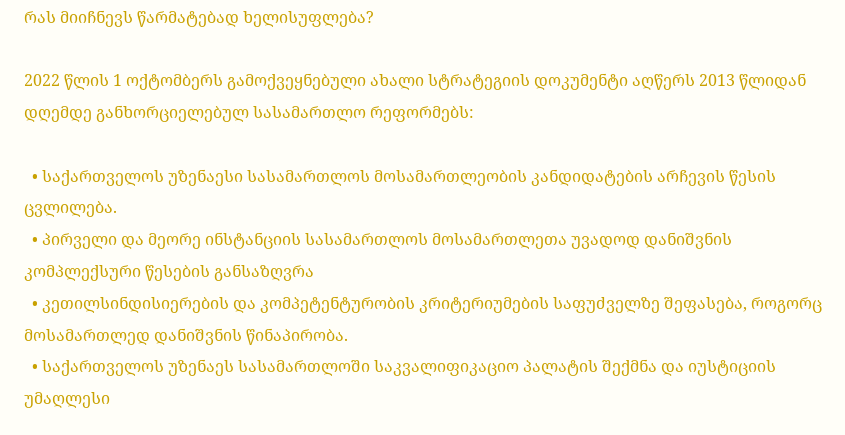რას მიიჩნევს წარმატებად ხელისუფლება?

2022 წლის 1 ოქტომბერს გამოქვეყნებული ახალი სტრატეგიის დოკუმენტი აღწერს 2013 წლიდან დღემდე განხორციელებულ სასამართლო რეფორმებს:

  • საქართველოს უზენაესი სასამართლოს მოსამართლეობის კანდიდატების არჩევის წესის ცვლილება.
  • პირველი და მეორე ინსტანციის სასამართლოს მოსამართლეთა უვადოდ დანიშვნის კომპლექსური წესების განსაზღვრა
  • კეთილსინდისიერების და კომპეტენტურობის კრიტერიუმების საფუძველზე შეფასება, როგორც მოსამართლედ დანიშვნის წინაპირობა.
  • საქართველოს უზენაეს სასამართლოში საკვალიფიკაციო პალატის შექმნა და იუსტიციის უმაღლესი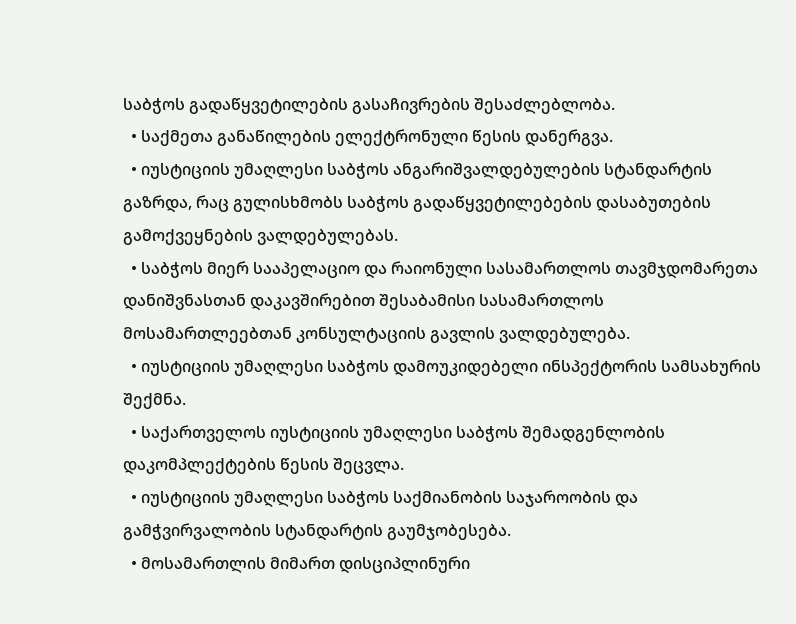საბჭოს გადაწყვეტილების გასაჩივრების შესაძლებლობა.
  • საქმეთა განაწილების ელექტრონული წესის დანერგვა.
  • იუსტიციის უმაღლესი საბჭოს ანგარიშვალდებულების სტანდარტის გაზრდა, რაც გულისხმობს საბჭოს გადაწყვეტილებების დასაბუთების გამოქვეყნების ვალდებულებას.
  • საბჭოს მიერ სააპელაციო და რაიონული სასამართლოს თავმჯდომარეთა დანიშვნასთან დაკავშირებით შესაბამისი სასამართლოს მოსამართლეებთან კონსულტაციის გავლის ვალდებულება.
  • იუსტიციის უმაღლესი საბჭოს დამოუკიდებელი ინსპექტორის სამსახურის შექმნა.
  • საქართველოს იუსტიციის უმაღლესი საბჭოს შემადგენლობის დაკომპლექტების წესის შეცვლა.
  • იუსტიციის უმაღლესი საბჭოს საქმიანობის საჯაროობის და გამჭვირვალობის სტანდარტის გაუმჯობესება.
  • მოსამართლის მიმართ დისციპლინური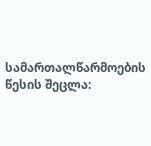სამართალწარმოების წესის შეცლა: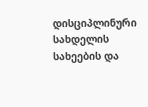დისციპლინური სახდელის სახეების და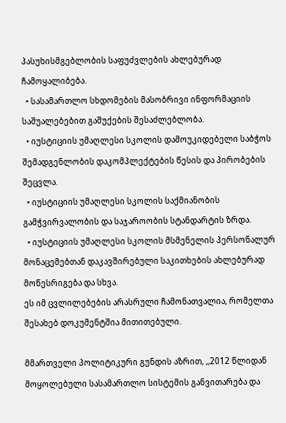პასუხისმგებლობის საფუძვლების ახლებურად ჩამოყალიბება.
  • სასამართლო სხდომების მასობრივი ინფორმაციის საშუალებებით გაშუქების შესაძლებლობა.
  • იუსტიციის უმაღლესი სკოლის დამოუკიდებელი საბჭოს შემადგენლობის დაკომპლექტების წესის და პირობების შეცვლა.
  • იუსტიციის უმაღლესი სკოლის საქმიანობის გამჭვირვალობის და საჯაროობის სტანდარტის ზრდა.
  • იუსტიციის უმაღლესი სკოლის მსმენელის პერსონალურ მონაცემებთან დაკავშირებული საკითხების ახლებურად მოწესრიგება და სხვა.
ეს იმ ცვლილებების არასრული ჩამონათვალია, რომელთა შესახებ დოკუმენტშია მითითებული.

მმართველი პოლიტიკური გუნდის აზრით, ,,2012 წლიდან მოყოლებული სასამართლო სისტემის განვითარება და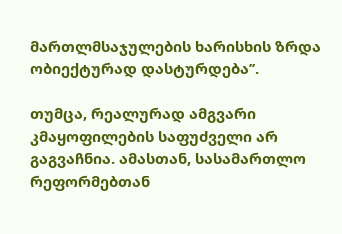მართლმსაჯულების ხარისხის ზრდა ობიექტურად დასტურდება’’.

თუმცა, რეალურად ამგვარი კმაყოფილების საფუძველი არ გაგვაჩნია. ამასთან, სასამართლო რეფორმებთან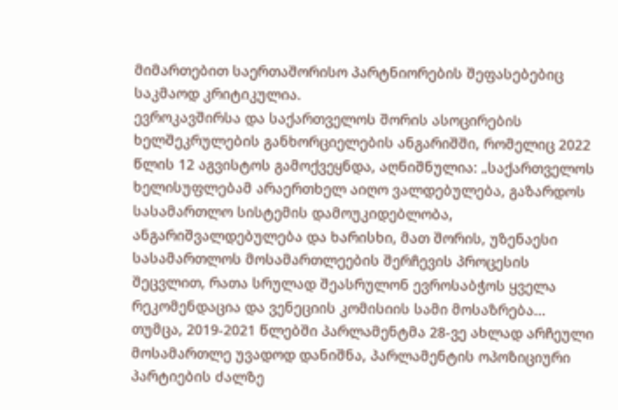მიმართებით საერთაშორისო პარტნიორების შეფასებებიც საკმაოდ კრიტიკულია.
ევროკავშირსა და საქართველოს შორის ასოცირების ხელშეკრულების განხორციელების ანგარიშში, რომელიც 2022 წლის 12 აგვისტოს გამოქვეყნდა, აღნიშნულია: „საქართველოს ხელისუფლებამ არაერთხელ აიღო ვალდებულება, გაზარდოს სასამართლო სისტემის დამოუკიდებლობა, ანგარიშვალდებულება და ხარისხი, მათ შორის, უზენაესი სასამართლოს მოსამართლეების შერჩევის პროცესის შეცვლით, რათა სრულად შეასრულონ ევროსაბჭოს ყველა რეკომენდაცია და ვენეციის კომისიის სამი მოსაზრება... თუმცა, 2019-2021 წლებში პარლამენტმა 28-ვე ახლად არჩეული მოსამართლე უვადოდ დანიშნა, პარლამენტის ოპოზიციური პარტიების ძალზე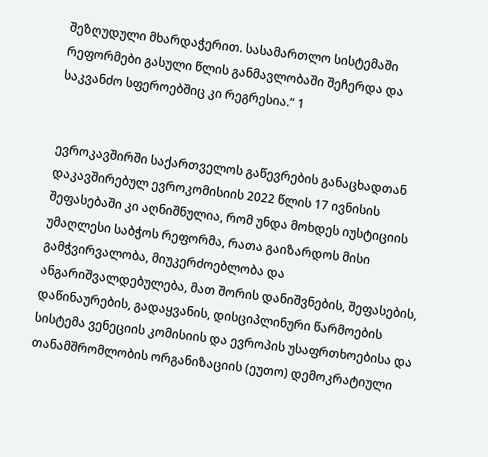შეზღუდული მხარდაჭერით. სასამართლო სისტემაში რეფორმები გასული წლის განმავლობაში შეჩერდა და საკვანძო სფეროებშიც კი რეგრესია.“ 1


ევროკავშირში საქართველოს გაწევრების განაცხადთან დაკავშირებულ ევროკომისიის 2022 წლის 17 ივნისის შეფასებაში კი აღნიშნულია, რომ უნდა მოხდეს იუსტიციის უმაღლესი საბჭოს რეფორმა, რათა გაიზარდოს მისი გამჭვირვალობა, მიუკერძოებლობა და ანგარიშვალდებულება, მათ შორის დანიშვნების, შეფასების, დაწინაურების, გადაყვანის, დისციპლინური წარმოების სისტემა ვენეციის კომისიის და ევროპის უსაფრთხოებისა და თანამშრომლობის ორგანიზაციის (ეუთო) დემოკრატიული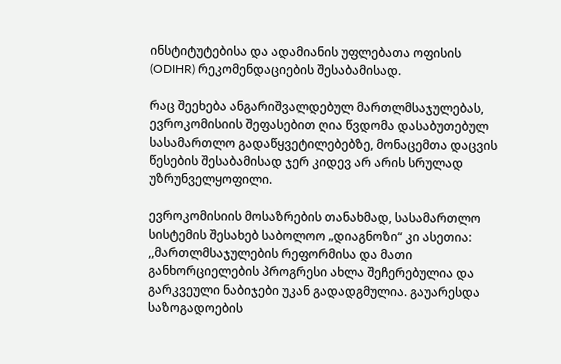ინსტიტუტებისა და ადამიანის უფლებათა ოფისის (ODIHR) რეკომენდაციების შესაბამისად.

რაც შეეხება ანგარიშვალდებულ მართლმსაჯულებას, ევროკომისიის შეფასებით ღია წვდომა დასაბუთებულ სასამართლო გადაწყვეტილებებზე, მონაცემთა დაცვის წესების შესაბამისად ჯერ კიდევ არ არის სრულად უზრუნველყოფილი.

ევროკომისიის მოსაზრების თანახმად, სასამართლო სისტემის შესახებ საბოლოო „დიაგნოზი“ კი ასეთია: ,,მართლმსაჯულების რეფორმისა და მათი განხორციელების პროგრესი ახლა შეჩერებულია და გარკვეული ნაბიჯები უკან გადადგმულია. გაუარესდა საზოგადოების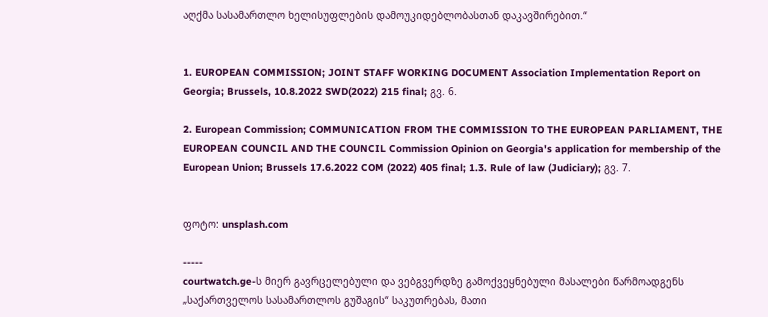აღქმა სასამართლო ხელისუფლების დამოუკიდებლობასთან დაკავშირებით.“


1. EUROPEAN COMMISSION; JOINT STAFF WORKING DOCUMENT Association Implementation Report on Georgia; Brussels, 10.8.2022 SWD(2022) 215 final; გვ. 6.

2. European Commission; COMMUNICATION FROM THE COMMISSION TO THE EUROPEAN PARLIAMENT, THE EUROPEAN COUNCIL AND THE COUNCIL Commission Opinion on Georgia's application for membership of the European Union; Brussels 17.6.2022 COM (2022) 405 final; 1.3. Rule of law (Judiciary); გვ. 7.


ფოტო: unsplash.com

-----
courtwatch.ge-ს მიერ გავრცელებული და ვებგვერდზე გამოქვეყნებული მასალები წარმოადგენს „საქართველოს სასამართლოს გუშაგის“ საკუთრებას, მათი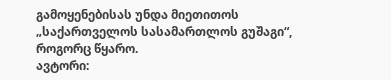გამოყენებისას უნდა მიეთითოს „საქართველოს სასამართლოს გუშაგი“, როგორც წყარო.
ავტორი: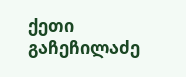ქეთი გაჩეჩილაძე